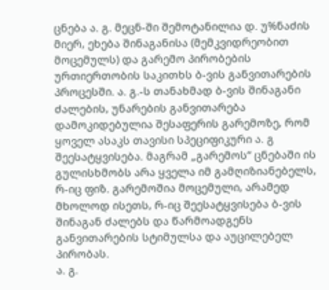ცნება ა. გ. მეცნ-ში შემოტანილია დ. უ%ნაძის მიერ, ეხება შინაგანისა (მემკვიდრეობით მოცემულს) და გარემო პირობების ურთიერთობის საკითხს ბ-ვის განვითარების პროცესში. ა. გ.-ს თანახმად ბ-ვის შინაგანი ძალების, უნარების განვითარება დამოკიდებულია შესაფერის გარემოზე, რომ ყოველ ასაკს თავისი სპეციფიკური ა. გ შეესატყვისება. მაგრამ „გარემოს“ ცნებაში ის გულისხმობს არა ყველა იმ გამღიზიანებელს, რ-იც ფიზ. გარემოშია მოცემული, არამედ მხოლოდ ისეთს, რ-იც შეესატყვისება ბ-ვის შინაგან ძალებს და წარმოადგენს განვითარების სტიმულსა და აუცილებელ პირობას.
ა. გ.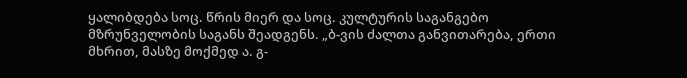ყალიბდება სოც. წრის მიერ და სოც. კულტურის საგანგებო მზრუნველობის საგანს შეადგენს. „ბ-ვის ძალთა განვითარება, ერთი მხრით, მასზე მოქმედ ა. გ-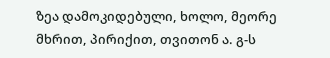ზეა დამოკიდებული, ხოლო, მეორე მხრით, პირიქით, თვითონ ა. გ-ს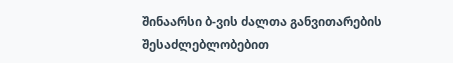შინაარსი ბ-ვის ძალთა განვითარების შესაძლებლობებით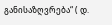განისაზღვრება“ ( დ.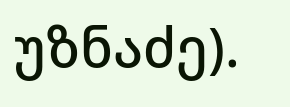უზნაძე).